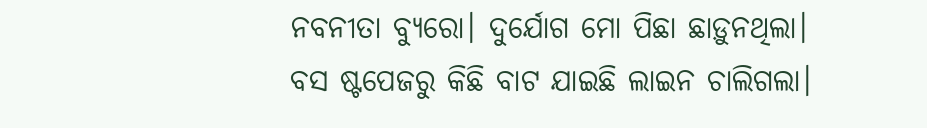ନବନୀତା ବ୍ୟୁରୋ। ଦୁର୍ଯୋଗ ମୋ ପିଛା ଛାଡ଼ୁନଥିଲା।
ବସ ଷ୍ଟପେଜରୁ କିଛି ବାଟ ଯାଇଛି ଲାଇନ ଚାଲିଗଲା।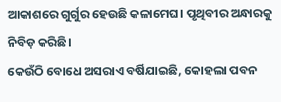ଆକାଶରେ ଗୁର୍ଗୁର ହେଉଛି କଳାମେଘ। ପୃଥିବୀର ଅନ୍ଧାରକୁ ନିବିଡ଼ କରିଛି।
କେଉଁଠି ବୋଧେ ଅସରାଏ ବର୍ଷିଯାଇଛି, କୋହଲା ପବନ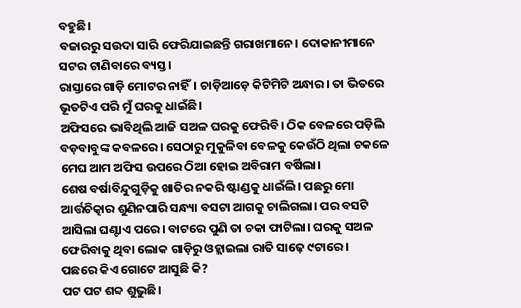ବହୁଛି।
ବଜାରରୁ ସଉଦା ସାରି ଫେରିଯାଇଛନ୍ତି ଗରାଖମାନେ। ଦୋକାନୀମାନେ ସଟର ଟାଣିବାରେ ବ୍ୟସ୍ତ।
ରାସ୍ତାରେ ଗାଡ଼ି ମୋଟର ନାହିଁ। ଚାଡ଼ିଆଡ଼େ କିଟିମିଟି ଅନ୍ଧାର। ତା ଭିତରେ ଭୂତଟିଏ ପରି ମୁଁ ଘରକୁ ଧାଇଁଛି।
ଅଫିସରେ ଭାବିଥିଲି ଆଜି ସଅଳ ଘରକୁ ଫେରିବି। ଠିକ ବେଳରେ ପଡ଼ିଲି ବଡ଼ବାବୁଙ୍କ କବଳରେ। ସେଠାରୁ ମୁକୁଳିବା ବେଳକୁ କେଉଁଠି ଥିଲା ଚକଳେ ମେଘ ଆମ ଅଫିସ ଉପରେ ଠିଆ ହୋଇ ଅବିରାମ ବର୍ଷିଲା।
ଶେଷ ବର୍ଷାବିନ୍ଦୁଗୁଡ଼ିକୁ ଖାତିର ନକରି ଷ୍ଟାଣ୍ଡକୁ ଧାଇଁଲି। ପଛରୁ ମୋ ଆର୍ତ୍ତଚିତ୍କାର ଶୁଣିନପାରି ସନ୍ଧ୍ୟା ବସଟା ଆଗକୁ ଚାଲିଗଲା। ପର ବସଟି ଆସିଲା ଘଣ୍ଟାଏ ପରେ। ବାଟରେ ପୁଣି ତା ଚକା ଫାଟିଲା। ଘରକୁ ସଅଳ ଫେରିବାକୁ ଥିବା ଲୋକ ଗାଡ଼ିରୁ ଓହ୍ଲାଇଲା ରାତି ସାଢ଼େ ୯ଟାରେ।
ପଛରେ କିଏ ଗୋଟେ ଆସୁଛି କି?
ପଟ ପଟ ଶବ୍ଦ ଶୁଭୁଛି।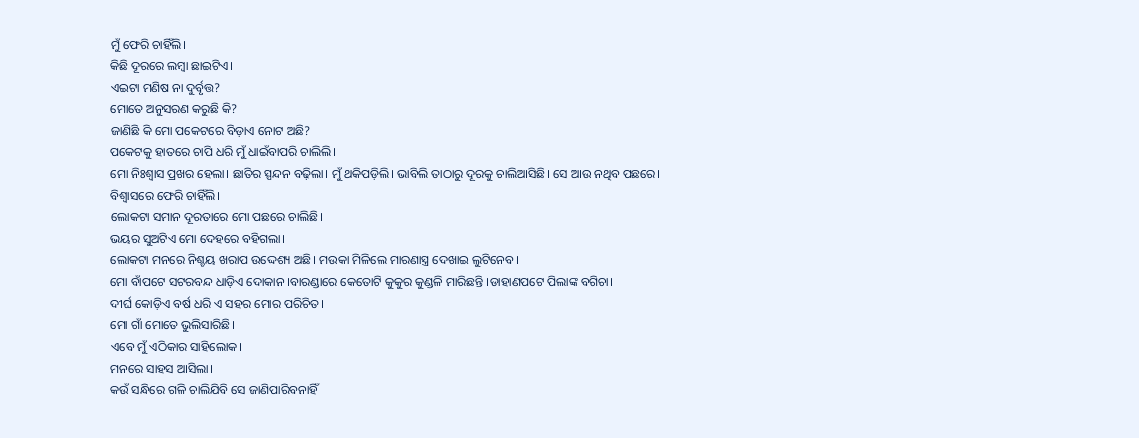ମୁଁ ଫେରି ଚାହିଁଲି।
କିଛି ଦୂରରେ ଲମ୍ବା ଛାଇଟିଏ।
ଏଇଟା ମଣିଷ ନା ଦୁର୍ବୃତ୍ତ?
ମୋତେ ଅନୁସରଣ କରୁଛି କି?
ଜାଣିଛି କି ମୋ ପକେଟରେ ବିଡ଼ାଏ ନୋଟ ଅଛି?
ପକେଟକୁ ହାତରେ ଚାପି ଧରି ମୁଁ ଧାଇଁବାପରି ଚାଲିଲି।
ମୋ ନିଃଶ୍ବାସ ପ୍ରଖର ହେଲା। ଛାତିର ସ୍ପନ୍ଦନ ବଢ଼ିଲା। ମୁଁ ଥକିପଡ଼ିଲି। ଭାବିଲି ତାଠାରୁ ଦୂରକୁ ଚାଲିଆସିଛି। ସେ ଆଉ ନଥିବ ପଛରେ।
ବିଶ୍ୱାସରେ ଫେରି ଚାହିଁଲି।
ଲୋକଟା ସମାନ ଦୂରତାରେ ମୋ ପଛରେ ଚାଲିଛି।
ଭୟର ସୁଅଟିଏ ମୋ ଦେହରେ ବହିଗଲା।
ଲୋକଟା ମନରେ ନିଶ୍ଚୟ ଖରାପ ଉଦ୍ଦେଶ୍ୟ ଅଛି। ମଉକା ମିଳିଲେ ମାରଣାସ୍ତ୍ର ଦେଖାଇ ଲୁଟିନେବ।
ମୋ ବାଁପଟେ ସଟରବନ୍ଦ ଧାଡ଼ିଏ ଦୋକାନ ।ବାରଣ୍ଡାରେ କେତୋଟି କୁକୁର କୁଣ୍ଡଳି ମାରିଛନ୍ତି ।ଡାହାଣପଟେ ପିଲାଙ୍କ ବଗିଚା।
ଦୀର୍ଘ କୋଡ଼ିଏ ବର୍ଷ ଧରି ଏ ସହର ମୋର ପରିଚିତ।
ମୋ ଗାଁ ମୋତେ ଭୁଲିସାରିଛି।
ଏବେ ମୁଁ ଏଠିକାର ସାହିଲୋକ।
ମନରେ ସାହସ ଆସିଲା।
କଉଁ ସନ୍ଧିରେ ଗଳି ଚାଲିଯିବି ସେ ଜାଣିପାରିବନାହିଁ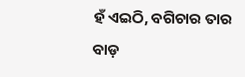ହଁ ଏଇଠି, ବଗିଚାର ତାର ବାଡ଼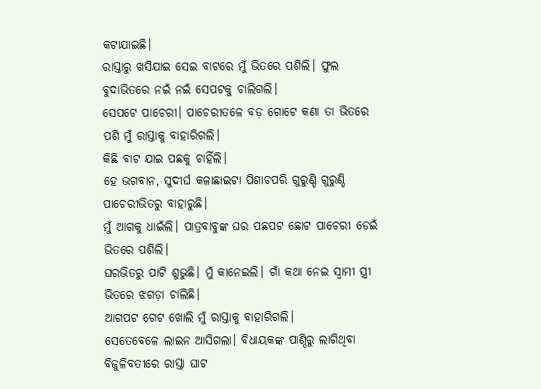କଟାଯାଇଛି।
ରାସ୍ତାରୁ ଖସିଯାଇ ସେଇ ବାଟରେ ମୁଁ ଭିତରେ ପଶିଲି। ଫୁଲ ବୁଦାଭିତରେ ନଇଁ ନଇଁ ସେପଟକୁ ଚାଲିଗଲି।
ସେପଟେ ପାଚେରୀ। ପାଚେରୀତଳେ ବଡ଼ ଗୋଟେ କଣା ତା ଭିତରେ ପଶି ମୁଁ ରାସ୍ତାକୁ ବାହାରିଗଲି।
କିଛି ବାଟ ଯାଇ ପଛକୁ ଚାହିଁଲି।
ହେ ଭଗବାନ, ସୁଦୀର୍ଘ କଳାଛାଇଟା ପିଶାଚପରି ଗୁରୁଣ୍ଡି ଗୁରୁଣ୍ଡି ପାଚେରୀଭିତରୁ ବାହାରୁଛି।
ମୁଁ ଆଗକୁ ଧାଇଁଲି। ପାତ୍ରବାବୁଙ୍କ ଘର ପଛପଟ ଛୋଟ ପାଚେରୀ ଡେଇଁ ଭିତରେ ପଶିଲି।
ଘରଭିତରୁ ପାଟି ଶୁଭୁଛି। ମୁଁ କାନେଇଲି। ଗାଁ କଥା ନେଇ ସ୍ୱାମୀ ସ୍ତ୍ରୀ ଭିତରେ ଝଗଡ଼ା ଚାଲିଛି।
ଆଗପଟ ଗେଟ ଖୋଲି ମୁଁ ରାସ୍ତାକୁ ବାହାରିଗଲି।
ସେତେବେଳେ ଲାଇନ ଆସିଗଲା। ବିଧାୟକଙ୍କ ପାଣ୍ଠିରୁ ଲାଗିଥିବା ବିଜୁଳିବତୀରେ ରାସ୍ତା ଘାଟ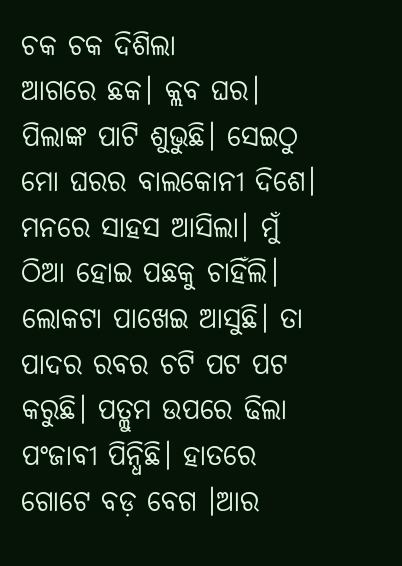ଚକ ଚକ ଦିଶିଲା
ଆଗରେ ଛକ। କ୍ଲବ ଘର। ପିଲାଙ୍କ ପାଟି ଶୁଭୁଛି। ସେଇଠୁ ମୋ ଘରର ବାଲକୋନୀ ଦିଶେ।
ମନରେ ସାହସ ଆସିଲା। ମୁଁ ଠିଆ ହୋଇ ପଛକୁ ଚାହିଁଲି। ଲୋକଟା ପାଖେଇ ଆସୁଛି। ତା ପାଦର ରବର ଚଟି ପଟ ପଟ କରୁଛି। ପତ୍ଲୁମ ଉପରେ ଢିଲା ପଂଜାବୀ ପିନ୍ଧିଛି। ହାତରେ ଗୋଟେ ବଡ଼ ବେଗ ।ଆର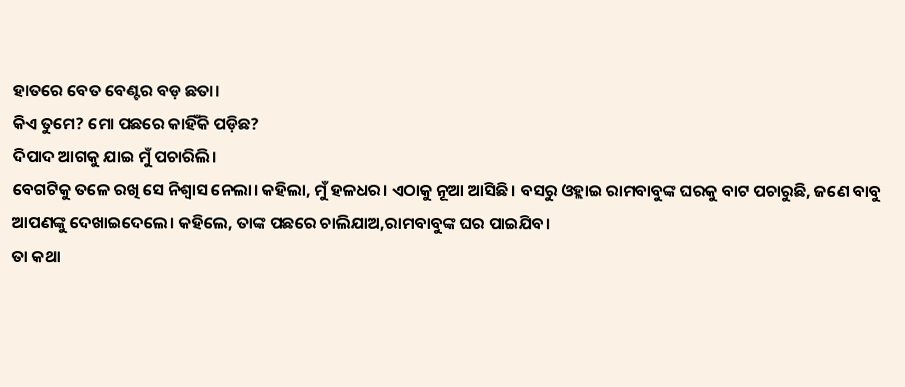ହାତରେ ବେତ ବେଣ୍ଟର ବଡ଼ ଛତା।
କିଏ ତୁମେ? ମୋ ପଛରେ କାହିଁକି ପଡ଼ିଛ?
ଦିପାଦ ଆଗକୁ ଯାଇ ମୁଁ ପଚାରିଲି।
ବେଗଟିକୁ ତଳେ ରଖି ସେ ନିଶ୍ଵାସ ନେଲା। କହିଲା, ମୁଁ ହଳଧର। ଏଠାକୁ ନୂଆ ଆସିଛି। ବସରୁ ଓହ୍ଲାଇ ରାମବାବୁଙ୍କ ଘରକୁ ବାଟ ପଚାରୁଛି, ଜଣେ ବାବୁ ଆପଣଙ୍କୁ ଦେଖାଇଦେଲେ। କହିଲେ, ତାଙ୍କ ପଛରେ ଚାଲିଯାଅ,ରାମବାବୁଙ୍କ ଘର ପାଇଯିବ।
ତା କଥା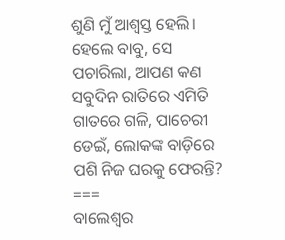ଶୁଣି ମୁଁ ଆଶ୍ୱସ୍ତ ହେଲି।
ହେଲେ ବାବୁ, ସେ ପଚାରିଲା, ଆପଣ କଣ ସବୁଦିନ ରାତିରେ ଏମିତି ଗାତରେ ଗଳି, ପାଚେରୀ ଡେଇଁ, ଲୋକଙ୍କ ବାଡ଼ିରେ ପଶି ନିଜ ଘରକୁ ଫେରନ୍ତି?
===
ବାଲେଶ୍ୱର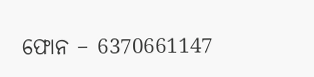ଫୋନ – 6370661147